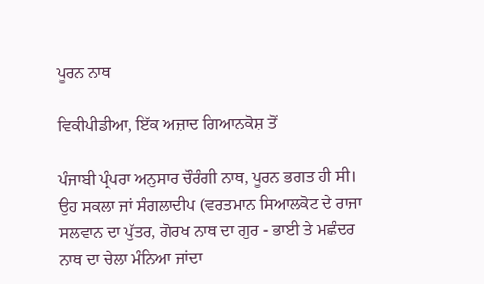ਪੂਰਨ ਨਾਥ

ਵਿਕੀਪੀਡੀਆ, ਇੱਕ ਅਜ਼ਾਦ ਗਿਆਨਕੋਸ਼ ਤੋਂ

ਪੰਜਾਬੀ ਪ੍ਰੰਪਰਾ ਅਨੁਸਾਰ ਚੌਰੰਗੀ ਨਾਥ, ਪੂਰਨ ਭਗਤ ਹੀ ਸੀ। ਉਹ ਸਕਲਾ ਜਾਂ ਸੰਗਲਾਦੀਪ (ਵਰਤਮਾਨ ਸਿਆਲਕੋਟ ਦੇ ਰਾਜਾ ਸਲਵਾਨ ਦਾ ਪੁੱਤਰ, ਗੋਰਖ ਨਾਥ ਦਾ ਗੁਰ - ਭਾਈ ਤੇ ਮਛੰਦਰ ਨਾਥ ਦਾ ਚੇਲਾ ਮੰਨਿਆ ਜਾਂਦਾ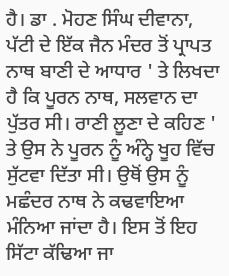ਹੈ। ਡਾ . ਮੋਹਣ ਸਿੰਘ ਦੀਵਾਨਾ, ਪੱਟੀ ਦੇ ਇੱਕ ਜੈਨ ਮੰਦਰ ਤੋਂ ਪ੍ਰਾਪਤ ਨਾਥ ਬਾਣੀ ਦੇ ਆਧਾਰ ' ਤੇ ਲਿਖਦਾ ਹੈ ਕਿ ਪੂਰਨ ਨਾਥ, ਸਲਵਾਨ ਦਾ ਪੁੱਤਰ ਸੀ। ਰਾਣੀ ਲੂਣਾ ਦੇ ਕਹਿਣ ' ਤੇ ਉਸ ਨੇ ਪੂਰਨ ਨੂੰ ਅੰਨ੍ਹੇ ਖੂਹ ਵਿੱਚ ਸੁੱਟਵਾ ਦਿੱਤਾ ਸੀ। ਉਥੋਂ ਉਸ ਨੂੰ ਮਛੰਦਰ ਨਾਥ ਨੇ ਕਢਵਾਇਆ ਮੰਨਿਆ ਜਾਂਦਾ ਹੈ। ਇਸ ਤੋਂ ਇਹ ਸਿੱਟਾ ਕੱਢਿਆ ਜਾ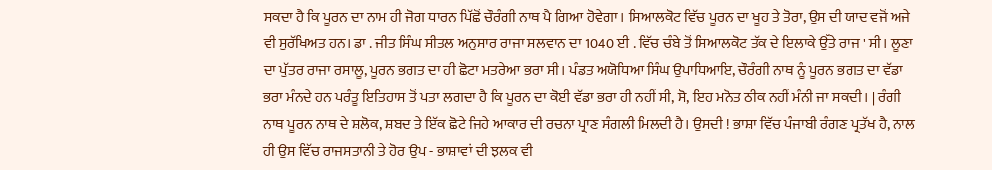ਸਕਦਾ ਹੈ ਕਿ ਪੂਰਨ ਦਾ ਨਾਮ ਹੀ ਜੋਗ ਧਾਰਨ ਪਿੱਛੋਂ ਚੌਰੰਗੀ ਨਾਥ ਪੈ ਗਿਆ ਹੋਵੇਗਾ। ਸਿਆਲਕੋਟ ਵਿੱਚ ਪੂਰਨ ਦਾ ਖੂਹ ਤੇ ਤੋਰਾ, ਉਸ ਦੀ ਯਾਦ ਵਜੋਂ ਅਜੇ ਵੀ ਸੁਰੱਖਿਅਤ ਹਨ। ਡਾ . ਜੀਤ ਸਿੰਘ ਸੀਤਲ ਅਨੁਸਾਰ ਰਾਜਾ ਸਲਵਾਨ ਦਾ 1040 ਈ . ਵਿੱਚ ਚੰਬੇ ਤੋਂ ਸਿਆਲਕੋਟ ਤੱਕ ਦੇ ਇਲਾਕੇ ਉੱਤੇ ਰਾਜ ' ਸੀ। ਲੂਣਾ ਦਾ ਪੁੱਤਰ ਰਾਜਾ ਰਸਾਲੂ, ਪੂਰਨ ਭਗਤ ਦਾ ਹੀ ਛੋਟਾ ਮਤਰੇਆ ਭਰਾ ਸੀ। ਪੰਡਤ ਅਯੋਧਿਆ ਸਿੰਘ ਉਪਾਧਿਆਇ, ਚੌਰੰਗੀ ਨਾਥ ਨੂੰ ਪੂਰਨ ਭਗਤ ਦਾ ਵੱਡਾ ਭਰਾ ਮੰਨਦੇ ਹਨ ਪਰੰਤੂ ਇਤਿਹਾਸ ਤੋਂ ਪਤਾ ਲਗਦਾ ਹੈ ਕਿ ਪੂਰਨ ਦਾ ਕੋਈ ਵੱਡਾ ਭਰਾ ਹੀ ਨਹੀਂ ਸੀ, ਸੋ, ਇਹ ਮਨੋਤ ਠੀਕ ਨਹੀਂ ਮੰਨੀ ਜਾ ਸਕਦੀ। | ਰੰਗੀ ਨਾਥ ਪੂਰਨ ਨਾਥ ਦੇ ਸ਼ਲੋਕ, ਸ਼ਬਦ ਤੇ ਇੱਕ ਛੋਟੇ ਜਿਹੇ ਆਕਾਰ ਦੀ ਰਚਨਾ ਪ੍ਰਾਣ ਸੰਗਲੀ ਮਿਲਦੀ ਹੈ। ਉਸਦੀ ! ਭਾਸ਼ਾ ਵਿੱਚ ਪੰਜਾਬੀ ਰੰਗਣ ਪ੍ਰਤੱਖ ਹੈ, ਨਾਲ ਹੀ ਉਸ ਵਿੱਚ ਰਾਜਸਤਾਨੀ ਤੇ ਹੋਰ ਉਪ - ਭਾਸ਼ਾਵਾਂ ਦੀ ਝਲਕ ਵੀ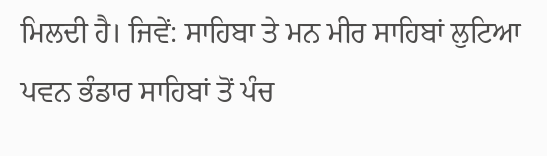ਮਿਲਦੀ ਹੈ। ਜਿਵੇਂ: ਸਾਹਿਬਾ ਤੇ ਮਨ ਮੀਰ ਸਾਹਿਬਾਂ ਲੁਟਿਆ ਪਵਨ ਭੰਡਾਰ ਸਾਹਿਬਾਂ ਤੋਂ ਪੰਚ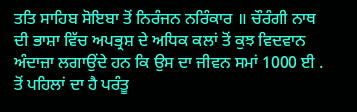ਤਤਿ ਸਾਹਿਬ ਸੋਇਬਾ ਤੋਂ ਨਿਰੰਜਨ ਨਰਿੰਕਾਰ ॥ ਚੌਰੰਗੀ ਨਾਥ ਦੀ ਭਾਸ਼ਾ ਵਿੱਚ ਅਪਭ੍ਰਸ਼ ਦੇ ਅਧਿਕ ਕਲਾਂ ਤੋਂ ਕੁਝ ਵਿਦਵਾਨ ਅੰਦਾਜ਼ਾ ਲਗਾਉਂਦੇ ਹਨ ਕਿ ਉਸ ਦਾ ਜੀਵਨ ਸਮਾਂ 1000 ਈ . ਤੋਂ ਪਹਿਲਾਂ ਦਾ ਹੈ ਪਰੰਤੂ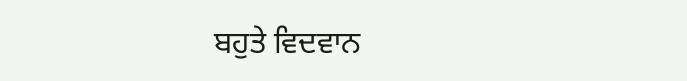ਬਹੁਤੇ ਵਿਦਵਾਨ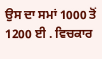ਉਸ ਦਾ ਸਮਾਂ 1000 ਤੋਂ 1200 ਈ . ਵਿਚਕਾਰ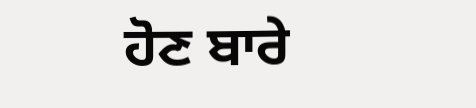ਹੋਣ ਬਾਰੇ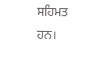ਸਹਿਮਤ ਹਨ।